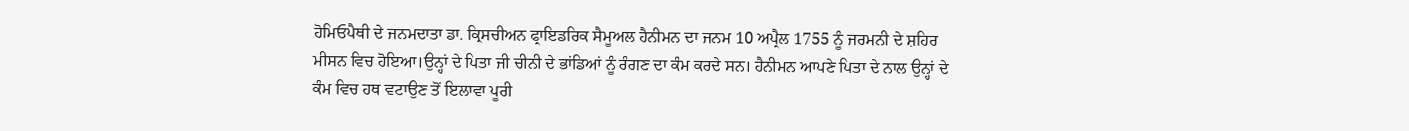ਹੋਮਿਓਪੈਥੀ ਦੇ ਜਨਮਦਾਤਾ ਡਾ. ਕ੍ਰਿਸਚੀਅਨ ਫ੍ਰਾਇਡਰਿਕ ਸੈਮੂਅਲ ਹੈਨੀਮਨ ਦਾ ਜਨਮ 10 ਅਪ੍ਰੈਲ 1755 ਨੂੰ ਜਰਮਨੀ ਦੇ ਸ਼ਹਿਰ ਮੀਸਨ ਵਿਚ ਹੋਇਆ।ਉਨ੍ਹਾਂ ਦੇ ਪਿਤਾ ਜੀ ਚੀਨੀ ਦੇ ਭਾਂਡਿਆਂ ਨੂੰ ਰੰਗਣ ਦਾ ਕੰਮ ਕਰਦੇ ਸਨ। ਹੈਨੀਮਨ ਆਪਣੇ ਪਿਤਾ ਦੇ ਨਾਲ ਉਨ੍ਹਾਂ ਦੇ ਕੰਮ ਵਿਚ ਹਥ ਵਟਾਉਣ ਤੋਂ ਇਲਾਵਾ ਪੂਰੀ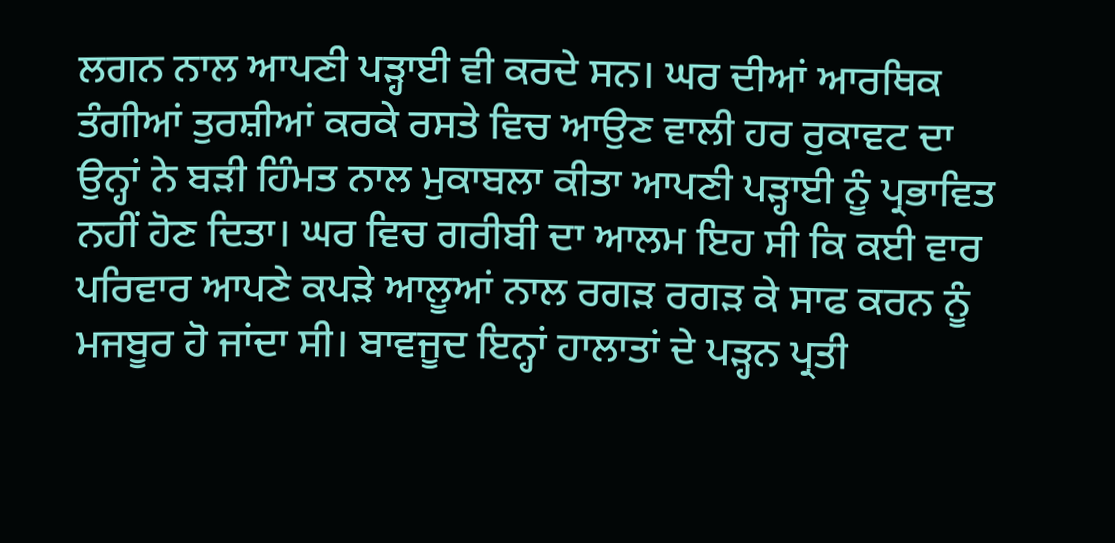ਲਗਨ ਨਾਲ ਆਪਣੀ ਪੜ੍ਹਾਈ ਵੀ ਕਰਦੇ ਸਨ। ਘਰ ਦੀਆਂ ਆਰਥਿਕ ਤੰਗੀਆਂ ਤੁਰਸ਼ੀਆਂ ਕਰਕੇ ਰਸਤੇ ਵਿਚ ਆਉਣ ਵਾਲੀ ਹਰ ਰੁਕਾਵਟ ਦਾ ਉਨ੍ਹਾਂ ਨੇ ਬੜੀ ਹਿੰਮਤ ਨਾਲ ਮੁਕਾਬਲਾ ਕੀਤਾ ਆਪਣੀ ਪੜ੍ਹਾਈ ਨੂੰ ਪ੍ਰਭਾਵਿਤ ਨਹੀਂ ਹੋਣ ਦਿਤਾ। ਘਰ ਵਿਚ ਗਰੀਬੀ ਦਾ ਆਲਮ ਇਹ ਸੀ ਕਿ ਕਈ ਵਾਰ ਪਰਿਵਾਰ ਆਪਣੇ ਕਪੜੇ ਆਲੂਆਂ ਨਾਲ ਰਗੜ ਰਗੜ ਕੇ ਸਾਫ ਕਰਨ ਨੂੰ ਮਜਬੂਰ ਹੋ ਜਾਂਦਾ ਸੀ। ਬਾਵਜੂਦ ਇਨ੍ਹਾਂ ਹਾਲਾਤਾਂ ਦੇ ਪੜ੍ਹਨ ਪ੍ਰਤੀ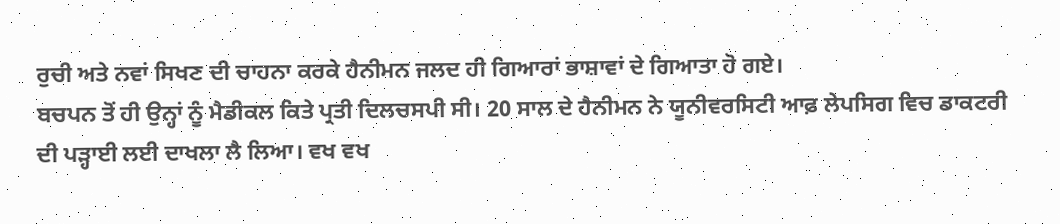ਰੁਚੀ ਅਤੇ ਨਵਾਂ ਸਿਖਣ ਦੀ ਚਾਹਨਾ ਕਰਕੇ ਹੈਨੀਮਨ ਜਲਦ ਹੀ ਗਿਆਰਾਂ ਭਾਸ਼ਾਵਾਂ ਦੇ ਗਿਆਤਾ ਹੋ ਗਏ।
ਬਚਪਨ ਤੋਂ ਹੀ ਉਨ੍ਹਾਂ ਨੂੰ ਮੈਡੀਕਲ ਕਿਤੇ ਪ੍ਰਤੀ ਦਿਲਚਸਪੀ ਸੀ। 20 ਸਾਲ ਦੇ ਹੈਨੀਮਨ ਨੇ ਯੂਨੀਵਰਸਿਟੀ ਆਫ਼ ਲੇਪਸਿਗ ਵਿਚ ਡਾਕਟਰੀ ਦੀ ਪੜ੍ਹਾਈ ਲਈ ਦਾਖਲਾ ਲੈ ਲਿਆ। ਵਖ ਵਖ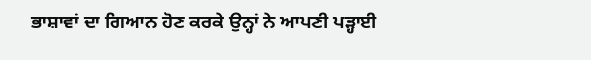ਭਾਸ਼ਾਵਾਂ ਦਾ ਗਿਆਨ ਹੋਣ ਕਰਕੇ ਉਨ੍ਹਾਂ ਨੇ ਆਪਣੀ ਪੜ੍ਹਾਈ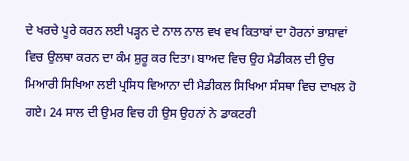ਦੇ ਖਰਚੇ ਪੂਰੇ ਕਰਨ ਲਈ ਪੜ੍ਹਨ ਦੇ ਨਾਲ ਨਾਲ ਵਖ ਵਖ ਕਿਤਾਬਾਂ ਦਾ ਹੋਰਨਾਂ ਭਾਸ਼ਾਵਾਂ ਵਿਚ ਉਲਥਾ ਕਰਨ ਦਾ ਕੰਮ ਸ਼ੁਰੂ ਕਰ ਦਿਤਾ। ਬਾਅਦ ਵਿਚ ਉਹ ਮੈਡੀਕਲ ਦੀ ਉਚ ਮਿਆਰੀ ਸਿਖਿਆ ਲਈ ਪ੍ਰਸਿਧ ਵਿਆਨਾ ਦੀ ਮੈਡੀਕਲ ਸਿਖਿਆ ਸੰਸਥਾ ਵਿਚ ਦਾਖਲ ਹੋ ਗਏ। 24 ਸਾਲ ਦੀ ਉਮਰ ਵਿਚ ਹੀ ਉਸ ਉਹਨਾਂ ਨੇ ਡਾਕਟਰੀ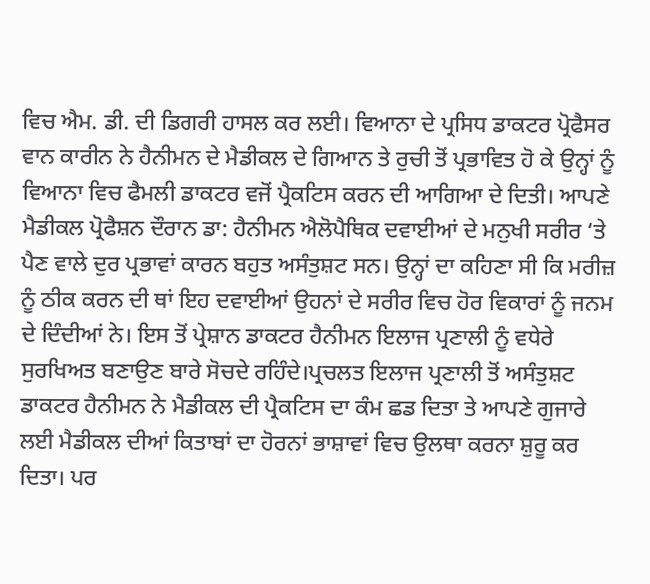ਵਿਚ ਐਮ. ਡੀ. ਦੀ ਡਿਗਰੀ ਹਾਸਲ ਕਰ ਲਈ। ਵਿਆਨਾ ਦੇ ਪ੍ਰਸਿਧ ਡਾਕਟਰ ਪ੍ਰੋਫੈਸਰ ਵਾਨ ਕਾਰੀਨ ਨੇ ਹੈਨੀਮਨ ਦੇ ਮੈਡੀਕਲ ਦੇ ਗਿਆਨ ਤੇ ਰੁਚੀ ਤੋਂ ਪ੍ਰਭਾਵਿਤ ਹੋ ਕੇ ਉਨ੍ਹਾਂ ਨੂੰ ਵਿਆਨਾ ਵਿਚ ਫੈਮਲੀ ਡਾਕਟਰ ਵਜੋਂ ਪ੍ਰੈਕਟਿਸ ਕਰਨ ਦੀ ਆਗਿਆ ਦੇ ਦਿਤੀ। ਆਪਣੇ ਮੈਡੀਕਲ ਪ੍ਰੋਫੈਸ਼ਨ ਦੌਰਾਨ ਡਾ: ਹੈਨੀਮਨ ਐਲੋਪੈਥਿਕ ਦਵਾਈਆਂ ਦੇ ਮਨੁਖੀ ਸਰੀਰ ‘ਤੇ ਪੈਣ ਵਾਲੇ ਦੁਰ ਪ੍ਰਭਾਵਾਂ ਕਾਰਨ ਬਹੁਤ ਅਸੰਤੁਸ਼ਟ ਸਨ। ਉਨ੍ਹਾਂ ਦਾ ਕਹਿਣਾ ਸੀ ਕਿ ਮਰੀਜ਼ ਨੂੰ ਠੀਕ ਕਰਨ ਦੀ ਥਾਂ ਇਹ ਦਵਾਈਆਂ ਉਹਨਾਂ ਦੇ ਸਰੀਰ ਵਿਚ ਹੋਰ ਵਿਕਾਰਾਂ ਨੂੰ ਜਨਮ ਦੇ ਦਿੰਦੀਆਂ ਨੇ। ਇਸ ਤੋਂ ਪ੍ਰੇਸ਼ਾਨ ਡਾਕਟਰ ਹੈਨੀਮਨ ਇਲਾਜ ਪ੍ਰਣਾਲੀ ਨੂੰ ਵਧੇਰੇ ਸੁਰਖਿਅਤ ਬਣਾਉਣ ਬਾਰੇ ਸੋਚਦੇ ਰਹਿੰਦੇ।ਪ੍ਰਚਲਤ ਇਲਾਜ ਪ੍ਰਣਾਲੀ ਤੋਂ ਅਸੰਤੁਸ਼ਟ ਡਾਕਟਰ ਹੈਨੀਮਨ ਨੇ ਮੈਡੀਕਲ ਦੀ ਪ੍ਰੈਕਟਿਸ ਦਾ ਕੰਮ ਛਡ ਦਿਤਾ ਤੇ ਆਪਣੇ ਗੁਜਾਰੇ ਲਈ ਮੈਡੀਕਲ ਦੀਆਂ ਕਿਤਾਬਾਂ ਦਾ ਹੋਰਨਾਂ ਭਾਸ਼ਾਵਾਂ ਵਿਚ ਉਲਥਾ ਕਰਨਾ ਸ਼ੁਰੂ ਕਰ ਦਿਤਾ। ਪਰ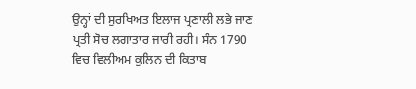ਉਨ੍ਹਾਂ ਦੀ ਸੁਰਖਿਅਤ ਇਲਾਜ ਪ੍ਰਣਾਲੀ ਲਭੇ ਜਾਣ ਪ੍ਰਤੀ ਸੋਚ ਲਗਾਤਾਰ ਜਾਰੀ ਰਹੀ। ਸੰਨ 1790 ਵਿਚ ਵਿਲੀਅਮ ਕੁਲਿਨ ਦੀ ਕਿਤਾਬ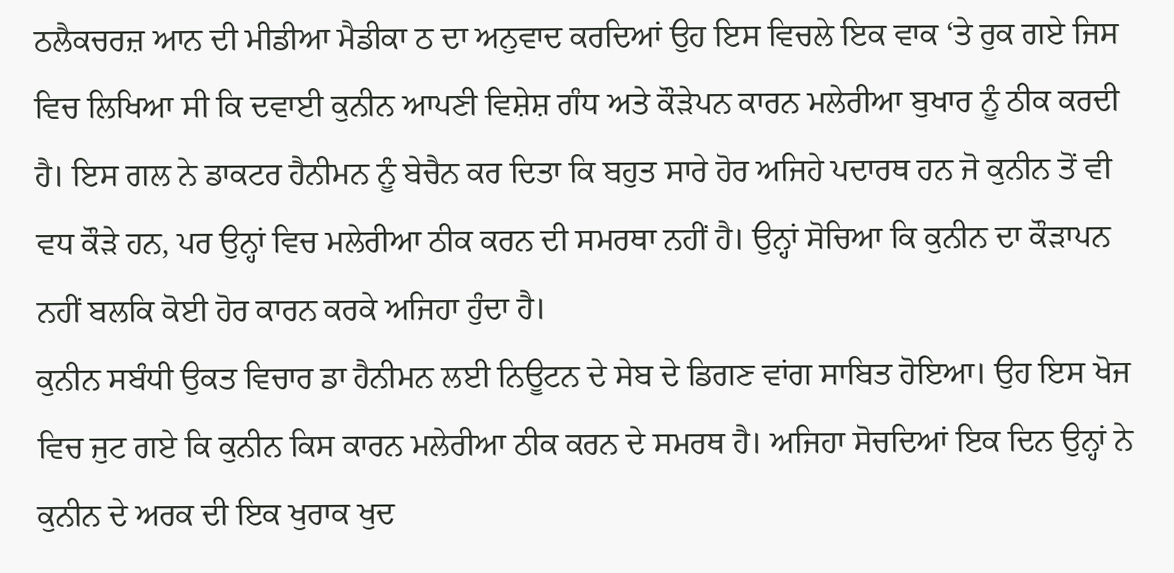ਠਲੈਕਚਰਜ਼ ਆਨ ਦੀ ਮੀਡੀਆ ਮੈਡੀਕਾ ਠ ਦਾ ਅਨੁਵਾਦ ਕਰਦਿਆਂ ਉਹ ਇਸ ਵਿਚਲੇ ਇਕ ਵਾਕ ‘ਤੇ ਰੁਕ ਗਏ ਜਿਸ ਵਿਚ ਲਿਖਿਆ ਸੀ ਕਿ ਦਵਾਈ ਕੁਨੀਨ ਆਪਣੀ ਵਿਸ਼ੇਸ਼ ਗੰਧ ਅਤੇ ਕੌੜੇਪਨ ਕਾਰਨ ਮਲੇਰੀਆ ਬੁਖਾਰ ਨੂੰ ਠੀਕ ਕਰਦੀ ਹੈ। ਇਸ ਗਲ ਨੇ ਡਾਕਟਰ ਹੈਨੀਮਨ ਨੂੰ ਬੇਚੈਨ ਕਰ ਦਿਤਾ ਕਿ ਬਹੁਤ ਸਾਰੇ ਹੋਰ ਅਜਿਹੇ ਪਦਾਰਥ ਹਨ ਜੋ ਕੁਨੀਨ ਤੋਂ ਵੀ ਵਧ ਕੌੜੇ ਹਨ, ਪਰ ਉਨ੍ਹਾਂ ਵਿਚ ਮਲੇਰੀਆ ਠੀਕ ਕਰਨ ਦੀ ਸਮਰਥਾ ਨਹੀਂ ਹੈ। ਉਨ੍ਹਾਂ ਸੋਚਿਆ ਕਿ ਕੁਨੀਨ ਦਾ ਕੌੜਾਪਨ ਨਹੀਂ ਬਲਕਿ ਕੋਈ ਹੋਰ ਕਾਰਨ ਕਰਕੇ ਅਜਿਹਾ ਹੁੰਦਾ ਹੈ।
ਕੁਨੀਨ ਸਬੰਧੀ ਉਕਤ ਵਿਚਾਰ ਡਾ ਹੈਨੀਮਨ ਲਈ ਨਿਊਟਨ ਦੇ ਸੇਬ ਦੇ ਡਿਗਣ ਵਾਂਗ ਸਾਬਿਤ ਹੋਇਆ। ਉਹ ਇਸ ਖੋਜ ਵਿਚ ਜੁਟ ਗਏ ਕਿ ਕੁਨੀਨ ਕਿਸ ਕਾਰਨ ਮਲੇਰੀਆ ਠੀਕ ਕਰਨ ਦੇ ਸਮਰਥ ਹੈ। ਅਜਿਹਾ ਸੋਚਦਿਆਂ ਇਕ ਦਿਨ ਉਨ੍ਹਾਂ ਨੇ ਕੁਨੀਨ ਦੇ ਅਰਕ ਦੀ ਇਕ ਖੁਰਾਕ ਖੁਦ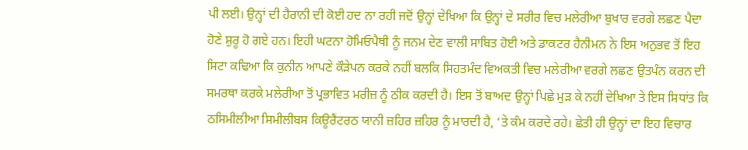ਪੀ ਲਈ। ਉਨ੍ਹਾਂ ਦੀ ਹੈਰਾਨੀ ਦੀ ਕੋਈ ਹਦ ਨਾ ਰਹੀ ਜਦੋਂ ਉਨ੍ਹਾਂ ਦੇਖਿਆ ਕਿ ਉਨ੍ਹਾਂ ਦੇ ਸਰੀਰ ਵਿਚ ਮਲੇਰੀਆ ਬੁਖਾਰ ਵਰਗੇ ਲਛਣ ਪੈਦਾ ਹੋਣੇ ਸ਼ੁਰੂ ਹੋ ਗਏ ਹਨ। ਇਹੀ ਘਟਨਾ ਹੋਮਿਓਪੈਥੀ ਨੂੰ ਜਨਮ ਦੇਣ ਵਾਲੀ ਸਾਬਿਤ ਹੋਈ ਅਤੇ ਡਾਕਟਰ ਹੈਨੀਮਨ ਨੇ ਇਸ ਅਨੁਭਵ ਤੋਂ ਇਹ ਸਿਟਾ ਕਢਿਆ ਕਿ ਕੁਨੀਨ ਆਪਣੇ ਕੌੜੇਪਨ ਕਰਕੇ ਨਹੀਂ ਬਲਕਿ ਸਿਹਤਮੰਦ ਵਿਅਕਤੀ ਵਿਚ ਮਲੇਰੀਆ ਵਰਗੇ ਲਛਣ ਉਤਪੰਨ ਕਰਨ ਦੀ ਸਮਰਥਾ ਕਰਕੇ ਮਲੇਰੀਆ ਤੋਂ ਪ੍ਰਭਾਵਿਤ ਮਰੀਜ਼ ਨੂੰ ਠੀਕ ਕਰਦੀ ਹੈ। ਇਸ ਤੋਂ ਬਾਅਦ ਉਨ੍ਹਾਂ ਪਿਛੇ ਮੁੜ ਕੇ ਨਹੀਂ ਦੇਖਿਆ ਤੇ ਇਸ ਸਿਧਾਂਤ ਕਿ ਠਸਿਮੀਲੀਆ ਸਿਮੀਲੀਬਸ ਕਿਊਰੈਂਟਰਠ ਯਾਨੀ ਜ਼ਹਿਰ ਜ਼ਹਿਰ ਨੂੰ ਮਾਰਦੀ ਹੈ, ‘ਤੇ ਕੰਮ ਕਰਦੇ ਰਹੇ। ਛੇਤੀ ਹੀ ਉਨ੍ਹਾਂ ਦਾ ਇਹ ਵਿਚਾਰ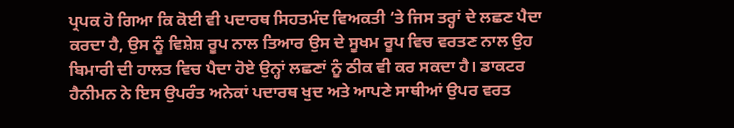ਪ੍ਰਪਕ ਹੋ ਗਿਆ ਕਿ ਕੋਈ ਵੀ ਪਦਾਰਥ ਸਿਹਤਮੰਦ ਵਿਅਕਤੀ ‘ਤੇ ਜਿਸ ਤਰ੍ਹਾਂ ਦੇ ਲਛਣ ਪੈਦਾ ਕਰਦਾ ਹੈ, ਉਸ ਨੂੰ ਵਿਸ਼ੇਸ਼ ਰੂਪ ਨਾਲ ਤਿਆਰ ਉਸ ਦੇ ਸੂਖਮ ਰੂਪ ਵਿਚ ਵਰਤਣ ਨਾਲ ਉਹ ਬਿਮਾਰੀ ਦੀ ਹਾਲਤ ਵਿਚ ਪੈਦਾ ਹੋਏ ਉਨ੍ਹਾਂ ਲਛਣਾਂ ਨੂੰ ਠੀਕ ਵੀ ਕਰ ਸਕਦਾ ਹੈ। ਡਾਕਟਰ ਹੈਨੀਮਨ ਨੇ ਇਸ ਉਪਰੰਤ ਅਨੇਕਾਂ ਪਦਾਰਥ ਖੁਦ ਅਤੇ ਆਪਣੇ ਸਾਥੀਆਂ ਉਪਰ ਵਰਤ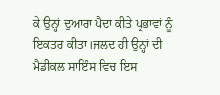ਕੇ ਉਨ੍ਹਾਂ ਦੁਆਰਾ ਪੈਦਾ ਕੀਤੇ ਪ੍ਰਭਾਵਾਂ ਨੂੰ ਇਕਤਰ ਕੀਤਾ।ਜਲਦ ਹੀ ਉਨ੍ਹਾਂ ਦੀ ਮੈਡੀਕਲ ਸਾਇੰਸ ਵਿਚ ਇਸ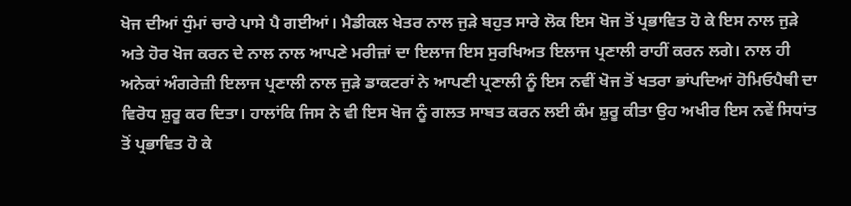ਖੋਜ ਦੀਆਂ ਧੁੰਮਾਂ ਚਾਰੇ ਪਾਸੇ ਪੈ ਗਈਆਂ। ਮੈਡੀਕਲ ਖੇਤਰ ਨਾਲ ਜੁੜੇ ਬਹੁਤ ਸਾਰੇ ਲੋਕ ਇਸ ਖੋਜ ਤੋਂ ਪ੍ਰਭਾਵਿਤ ਹੋ ਕੇ ਇਸ ਨਾਲ ਜੁੜੇ ਅਤੇ ਹੋਰ ਖੋਜ ਕਰਨ ਦੇ ਨਾਲ ਨਾਲ ਆਪਣੇ ਮਰੀਜ਼ਾਂ ਦਾ ਇਲਾਜ ਇਸ ਸੁਰਖਿਅਤ ਇਲਾਜ ਪ੍ਰਣਾਲੀ ਰਾਹੀਂ ਕਰਨ ਲਗੇ। ਨਾਲ ਹੀ ਅਨੇਕਾਂ ਅੰਗਰੇਜ਼ੀ ਇਲਾਜ ਪ੍ਰਣਾਲੀ ਨਾਲ ਜੁੜੇ ਡਾਕਟਰਾਂ ਨੇ ਆਪਣੀ ਪ੍ਰਣਾਲੀ ਨੂੰ ਇਸ ਨਵੀਂ ਖੋਜ ਤੋਂ ਖਤਰਾ ਭਾਂਪਦਿਆਂ ਹੋਮਿਓਪੈਥੀ ਦਾ ਵਿਰੋਧ ਸ਼ੁਰੂ ਕਰ ਦਿਤਾ। ਹਾਲਾਂਕਿ ਜਿਸ ਨੇ ਵੀ ਇਸ ਖੋਜ ਨੂੰ ਗਲਤ ਸਾਬਤ ਕਰਨ ਲਈ ਕੰਮ ਸ਼ੁਰੂ ਕੀਤਾ ਉਹ ਅਖੀਰ ਇਸ ਨਵੇਂ ਸਿਧਾਂਤ ਤੋਂ ਪ੍ਰਭਾਵਿਤ ਹੋ ਕੇ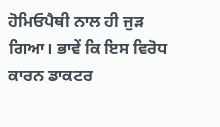ਹੋਮਿਓਪੈਥੀ ਨਾਲ ਹੀ ਜੁੜ ਗਿਆ। ਭਾਵੇਂ ਕਿ ਇਸ ਵਿਰੋਧ ਕਾਰਨ ਡਾਕਟਰ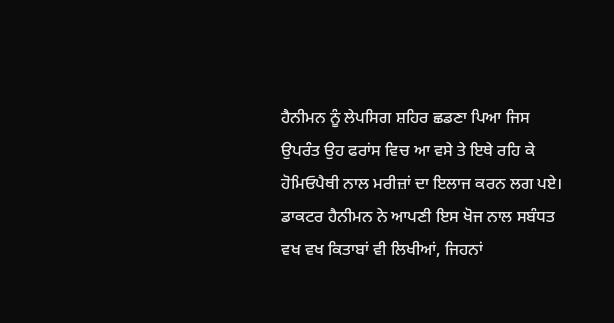ਹੈਨੀਮਨ ਨੂੰ ਲੇਪਸਿਗ ਸ਼ਹਿਰ ਛਡਣਾ ਪਿਆ ਜਿਸ ਉਪਰੰਤ ਉਹ ਫਰਾਂਸ ਵਿਚ ਆ ਵਸੇ ਤੇ ਇਥੇ ਰਹਿ ਕੇ ਹੋਮਿਓਪੈਥੀ ਨਾਲ ਮਰੀਜ਼ਾਂ ਦਾ ਇਲਾਜ ਕਰਨ ਲਗ ਪਏ।
ਡਾਕਟਰ ਹੈਨੀਮਨ ਨੇ ਆਪਣੀ ਇਸ ਖੋਜ ਨਾਲ ਸਬੰਧਤ ਵਖ ਵਖ ਕਿਤਾਬਾਂ ਵੀ ਲਿਖੀਆਂ, ਜਿਹਨਾਂ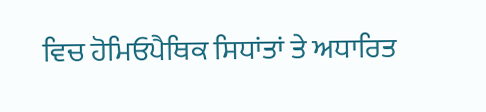ਵਿਚ ਹੋਮਿਓਪੈਥਿਕ ਸਿਧਾਂਤਾਂ ਤੇ ਅਧਾਰਿਤ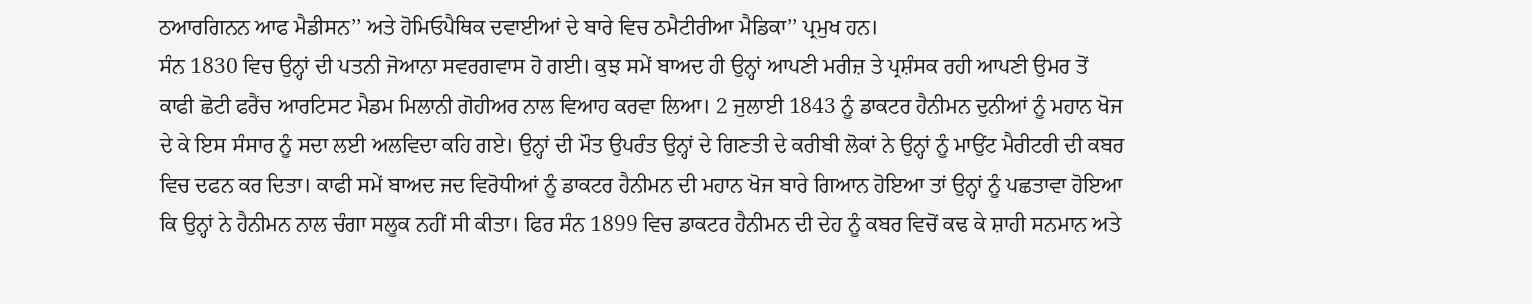ਠਆਰਗਿਨਨ ਆਫ ਮੈਡੀਸਨ’’ ਅਤੇ ਹੋਮਿਓਪੈਥਿਕ ਦਵਾਈਆਂ ਦੇ ਬਾਰੇ ਵਿਚ ਠਮੈਟੀਰੀਆ ਮੈਡਿਕਾ’’ ਪ੍ਰਮੁਖ ਹਨ।
ਸੰਨ 1830 ਵਿਚ ਉਨ੍ਹਾਂ ਦੀ ਪਤਨੀ ਜੋਆਨਾ ਸਵਰਗਵਾਸ ਹੋ ਗਈ। ਕੁਝ ਸਮੇਂ ਬਾਅਦ ਹੀ ਉਨ੍ਹਾਂ ਆਪਣੀ ਮਰੀਜ਼ ਤੇ ਪ੍ਰਸ਼ੰਸਕ ਰਹੀ ਆਪਣੀ ਉਮਰ ਤੋਂ ਕਾਫੀ ਛੋਟੀ ਫਰੈਂਚ ਆਰਟਿਸਟ ਮੈਡਮ ਮਿਲਾਨੀ ਗੋਹੀਅਰ ਨਾਲ ਵਿਆਹ ਕਰਵਾ ਲਿਆ। 2 ਜੁਲਾਈ 1843 ਨੂੰ ਡਾਕਟਰ ਹੈਨੀਮਨ ਦੁਨੀਆਂ ਨੂੰ ਮਹਾਨ ਖੋਜ ਦੇ ਕੇ ਇਸ ਸੰਸਾਰ ਨੂੰ ਸਦਾ ਲਈ ਅਲਵਿਦਾ ਕਹਿ ਗਏ। ਉਨ੍ਹਾਂ ਦੀ ਮੌਤ ਉਪਰੰਤ ਉਨ੍ਹਾਂ ਦੇ ਗਿਣਤੀ ਦੇ ਕਰੀਬੀ ਲੋਕਾਂ ਨੇ ਉਨ੍ਹਾਂ ਨੂੰ ਮਾਉਂਟ ਮੈਰੀਟਰੀ ਦੀ ਕਬਰ ਵਿਚ ਦਫਨ ਕਰ ਦਿਤਾ। ਕਾਫੀ ਸਮੇਂ ਬਾਅਦ ਜਦ ਵਿਰੋਧੀਆਂ ਨੂੰ ਡਾਕਟਰ ਹੈਨੀਮਨ ਦੀ ਮਹਾਨ ਖੋਜ ਬਾਰੇ ਗਿਆਨ ਹੋਇਆ ਤਾਂ ਉਨ੍ਹਾਂ ਨੂੰ ਪਛਤਾਵਾ ਹੋਇਆ ਕਿ ਉਨ੍ਹਾਂ ਨੇ ਹੈਨੀਮਨ ਨਾਲ ਚੰਗਾ ਸਲੂਕ ਨਹੀਂ ਸੀ ਕੀਤਾ। ਫਿਰ ਸੰਨ 1899 ਵਿਚ ਡਾਕਟਰ ਹੈਨੀਮਨ ਦੀ ਦੇਹ ਨੂੰ ਕਬਰ ਵਿਚੋਂ ਕਢ ਕੇ ਸ਼ਾਹੀ ਸਨਮਾਨ ਅਤੇ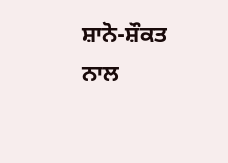ਸ਼ਾਨੋ-ਸ਼ੌਕਤ ਨਾਲ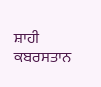ਸ਼ਾਹੀ ਕਬਰਸਤਾਨ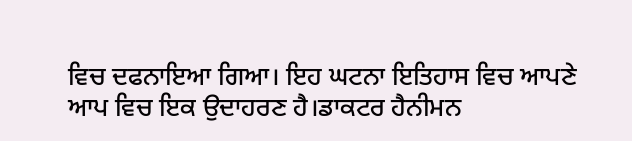ਵਿਚ ਦਫਨਾਇਆ ਗਿਆ। ਇਹ ਘਟਨਾ ਇਤਿਹਾਸ ਵਿਚ ਆਪਣੇ ਆਪ ਵਿਚ ਇਕ ਉਦਾਹਰਣ ਹੈ।ਡਾਕਟਰ ਹੈਨੀਮਨ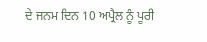ਦੇ ਜਨਮ ਦਿਨ 10 ਅਪ੍ਰੈਲ ਨੂੰ ਪੂਰੀ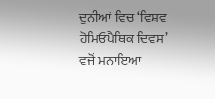ਦੁਨੀਆਂ ਵਿਚ ‘ਵਿਸ਼ਵ ਹੋਮਿਓਪੈਥਿਕ ਦਿਵਸ’ ਵਜੋਂ ਮਨਾਇਆ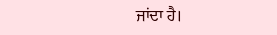ਜਾਂਦਾ ਹੈ।